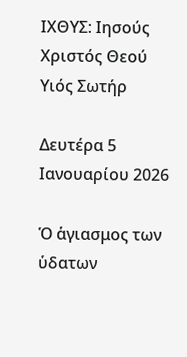ΙΧΘΥΣ: Ιησούς Χριστός Θεού Υιός Σωτήρ

Δευτέρα 5 Ιανουαρίου 2026

Ὁ ἁγιασμος των ὑδατων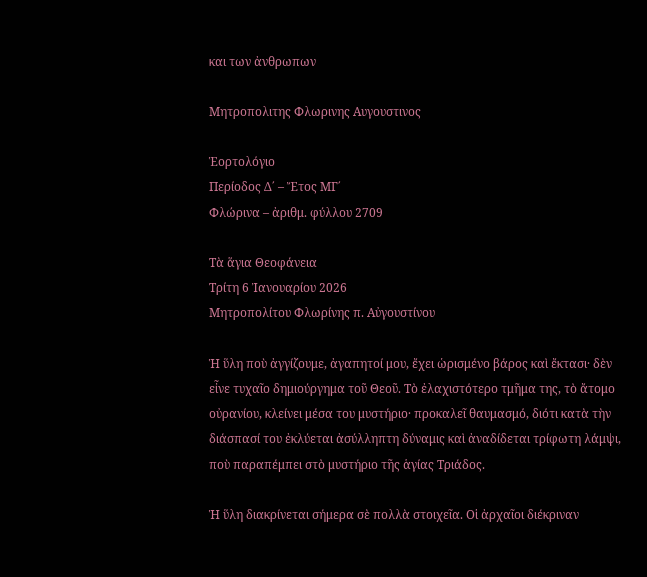και των ἀνθρωπων

Μητροπολιτης Φλωρινης Αυγουστινος

Ἑορτολόγιο
Περίοδος Δ΄ – Ἔτος ΜΓ΄
Φλώρινα – ἀριθμ. φύλλου 2709

Τὰ ἅγια Θεοφάνεια
Τρίτη 6 Ἰανουαρίου 2026
Μητροπολίτου Φλωρίνης π. Αὐγουστίνου

Ἡ ὕλη ποὺ ἀγγίζουμε, ἀγαπητοί μου, ἔχει ὡρισμένο βάρος καὶ ἔκτασι· δὲν εἶνε τυχαῖο δημιούργημα τοῦ Θεοῦ. Τὸ ἐλαχιστότερο τμῆμα της, τὸ ἄτομο οὐρανίου, κλείνει μέσα του μυστήριο· προκαλεῖ θαυμασμό, διότι κατὰ τὴν διάσπασί του ἐκλύεται ἀσύλληπτη δύναμις καὶ ἀναδίδεται τρίφωτη λάμψι, ποὺ παραπέμπει στὸ μυστήριο τῆς ἁγίας Τριάδος.

Ἡ ὕλη διακρίνεται σήμερα σὲ πολλὰ στοιχεῖα. Οἱ ἀρχαῖοι διέκριναν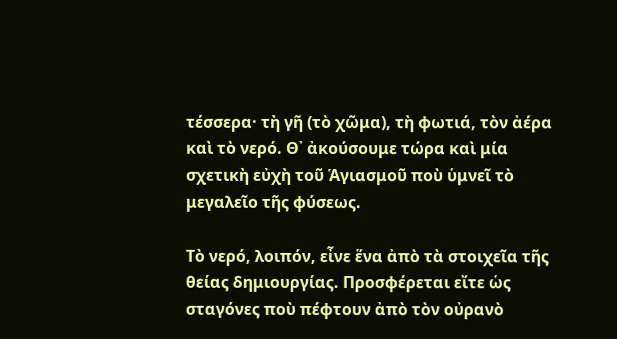τέσσερα· τὴ γῆ (τὸ χῶμα), τὴ φωτιά, τὸν ἀέρα καὶ τὸ νερό. Θ᾽ ἀκούσουμε τώρα καὶ μία σχετικὴ εὐχὴ τοῦ Ἁγιασμοῦ ποὺ ὑμνεῖ τὸ μεγαλεῖο τῆς φύσεως.

Τὸ νερό, λοιπόν, εἶνε ἕνα ἀπὸ τὰ στοιχεῖα τῆς θείας δημιουργίας. Προσφέρεται εἴτε ὡς σταγόνες ποὺ πέφτουν ἀπὸ τὸν οὐρανὸ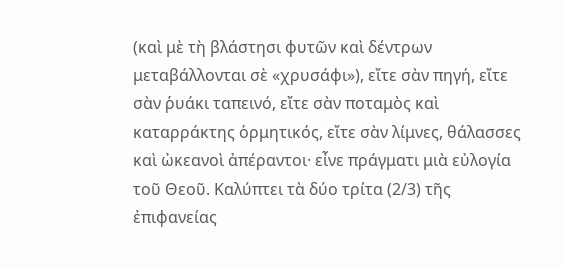(καὶ μὲ τὴ βλάστησι φυτῶν καὶ δέντρων μεταβάλλονται σὲ «χρυσάφι»), εἴτε σὰν πηγή, εἴτε σὰν ῥυάκι ταπεινό, εἴτε σὰν ποταμὸς καὶ καταρράκτης ὁρμητικός, εἴτε σὰν λίμνες, θάλασσες καὶ ὠκεανοὶ ἀπέραντοι· εἶνε πράγματι μιὰ εὐλογία τοῦ Θεοῦ. Καλύπτει τὰ δύο τρίτα (2/3) τῆς ἐπιφανείας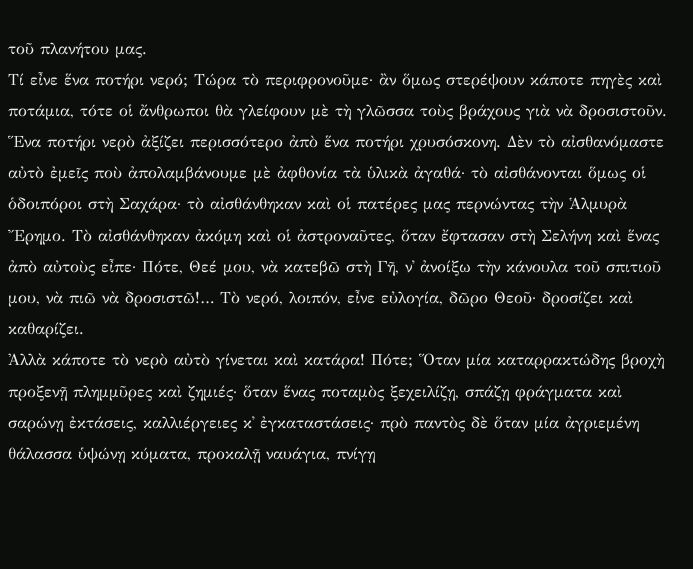τοῦ πλανήτου μας.
Τί εἶνε ἕνα ποτήρι νερό; Τώρα τὸ περιφρονοῦμε· ἂν ὅμως στερέψουν κάποτε πηγὲς καὶ ποτάμια, τότε οἱ ἄνθρωποι θὰ γλείφουν μὲ τὴ γλῶσσα τοὺς βράχους γιὰ νὰ δροσιστοῦν. Ἕνα ποτήρι νερὸ ἀξίζει περισσότερο ἀπὸ ἕνα ποτήρι χρυσόσκονη. Δὲν τὸ αἰσθανόμαστε αὐτὸ ἐμεῖς ποὺ ἀπολαμβάνουμε μὲ ἀφθονία τὰ ὑλικὰ ἀγαθά· τὸ αἰσθάνονται ὅμως οἱ ὁδοιπόροι στὴ Σαχάρα· τὸ αἰσθάνθηκαν καὶ οἱ πατέρες μας περνώντας τὴν Ἁλμυρὰ Ἔρημο. Τὸ αἰσθάνθηκαν ἀκόμη καὶ οἱ ἀστροναῦτες, ὅταν ἔφτασαν στὴ Σελήνη καὶ ἕνας ἀπὸ αὐτοὺς εἶπε· Πότε, Θεέ μου, νὰ κατεβῶ στὴ Γῆ, ν᾽ ἀνοίξω τὴν κάνουλα τοῦ σπιτιοῦ μου, νὰ πιῶ νὰ δροσιστῶ!… Τὸ νερό, λοιπόν, εἶνε εὐλογία, δῶρο Θεοῦ· δροσίζει καὶ καθαρίζει.
Ἀλλὰ κάποτε τὸ νερὸ αὐτὸ γίνεται καὶ κατάρα! Πότε; Ὅταν μία καταρρακτώδης βροχὴ προξενῇ πλημμῦρες καὶ ζημιές· ὅταν ἕνας ποταμὸς ξεχειλίζῃ, σπάζῃ φράγματα καὶ σαρώνῃ ἐκτάσεις, καλλιέργειες κ᾽ ἐγκαταστάσεις· πρὸ παντὸς δὲ ὅταν μία ἀγριεμένη θάλασσα ὑψώνῃ κύματα, προκαλῇ ναυάγια, πνίγῃ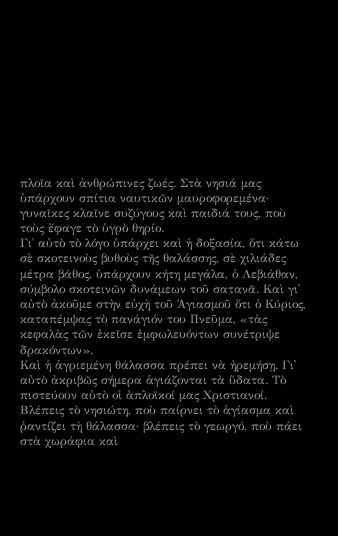πλοῖα καὶ ἀνθρώπινες ζωές. Στὰ νησιά μας ὑπάρχουν σπίτια ναυτικῶν μαυροφορεμένα· γυναῖκες κλαῖνε συζύγους καὶ παιδιά τους, ποὺ τοὺς ἔφαγε τὸ ὑγρὸ θηρίο.
Γι᾽ αὐτὸ τὸ λόγο ὑπάρχει καὶ ἡ δοξασία, ὅτι κάτω σὲ σκοτεινοὺς βυθοὺς τῆς θαλάσσης, σὲ χιλιάδες μέτρα βάθος, ὑπάρχουν κήτη μεγάλα, ὁ Λεβιάθαν, σύμβολο σκοτεινῶν δυνάμεων τοῦ σατανᾶ. Καὶ γι᾽ αὐτὸ ἀκοῦμε στὴν εὐχὴ τοῦ Ἁγιασμοῦ ὅτι ὁ Κύριος, καταπέμψας τὸ πανάγιόν του Πνεῦμα, «τὰς κεφαλὰς τῶν ἐκεῖσε ἐμφωλευόντων συνέτριψε δρακόντων».
Καὶ ἡ ἀγριεμένη θάλασσα πρέπει νὰ ἠρεμήσῃ. Γι᾽ αὐτὸ ἀκριβῶς σήμερα ἁγιάζονται τὰ ὕδατα. Τὸ πιστεύουν αὐτὸ οἱ ἁπλοϊκοί μας Χριστιανοί. Βλέπεις τὸ νησιώτη, ποὺ παίρνει τὸ ἁγίασμα καὶ ῥαντίζει τὴ θάλασσα· βλέπεις τὸ γεωργό, ποὺ πάει στὰ χωράφια καὶ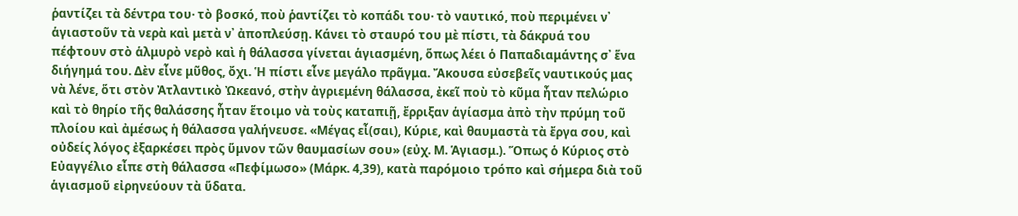ῥαντίζει τὰ δέντρα του· τὸ βοσκό, ποὺ ῥαντίζει τὸ κοπάδι του· τὸ ναυτικό, ποὺ περιμένει ν᾽ ἁγιαστοῦν τὰ νερὰ καὶ μετὰ ν᾽ ἀποπλεύσῃ. Κάνει τὸ σταυρό του μὲ πίστι, τὰ δάκρυά του πέφτουν στὸ ἁλμυρὸ νερὸ καὶ ἡ θάλασσα γίνεται ἁγιασμένη, ὅπως λέει ὁ Παπαδιαμάντης σ᾽ ἕνα διήγημά του. Δὲν εἶνε μῦθος, ὄχι. Ἡ πίστι εἶνε μεγάλο πρᾶγμα. Ἄκουσα εὐσεβεῖς ναυτικούς μας νὰ λένε, ὅτι στὸν Ἀτλαντικὸ Ὠκεανό, στὴν ἀγριεμένη θάλασσα, ἐκεῖ ποὺ τὸ κῦμα ἦταν πελώριο καὶ τὸ θηρίο τῆς θαλάσσης ἦταν ἕτοιμο νὰ τοὺς καταπιῇ, ἔρριξαν ἁγίασμα ἀπὸ τὴν πρύμη τοῦ πλοίου καὶ ἀμέσως ἡ θάλασσα γαλήνευσε. «Μέγας εἶ(σαι), Κύριε, καὶ θαυμαστὰ τὰ ἔργα σου, καὶ οὐδείς λόγος ἐξαρκέσει πρὸς ὕμνον τῶν θαυμασίων σου» (εὐχ. Μ. Ἁγιασμ.). Ὅπως ὁ Κύριος στὸ Εὐαγγέλιο εἶπε στὴ θάλασσα «Πεφίμωσο» (Μάρκ. 4,39), κατὰ παρόμοιο τρόπο καὶ σήμερα διὰ τοῦ ἁγιασμοῦ εἰρηνεύουν τὰ ὕδατα.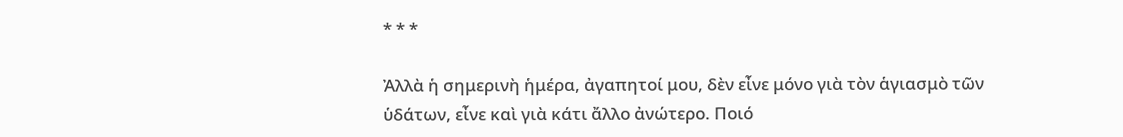* * *

Ἀλλὰ ἡ σημερινὴ ἡμέρα, ἀγαπητοί μου, δὲν εἶνε μόνο γιὰ τὸν ἁγιασμὸ τῶν ὑδάτων, εἶνε καὶ γιὰ κάτι ἄλλο ἀνώτερο. Ποιό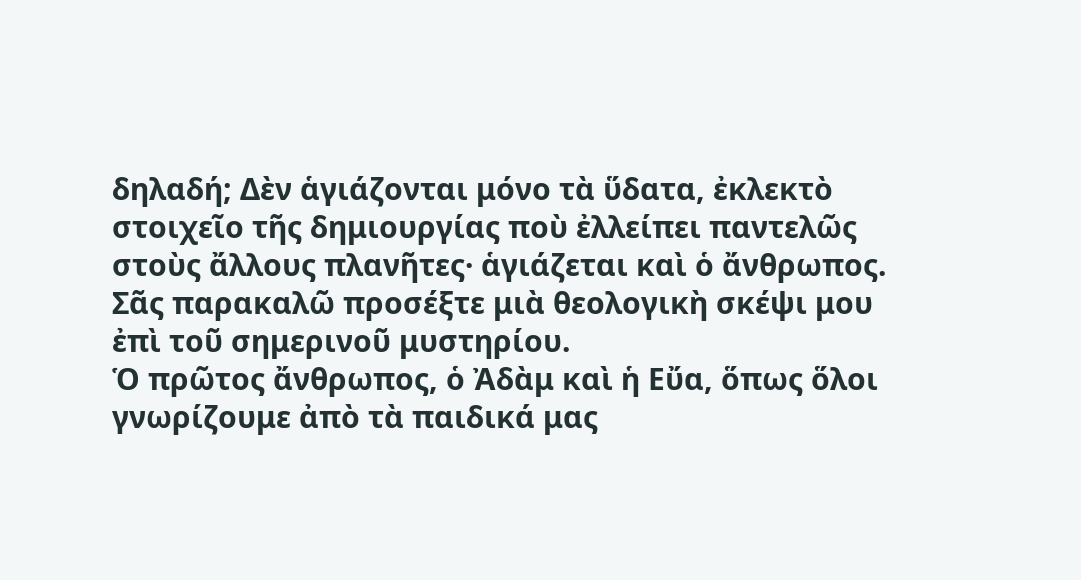δηλαδή; Δὲν ἁγιάζονται μόνο τὰ ὕδατα, ἐκλεκτὸ στοιχεῖο τῆς δημιουργίας ποὺ ἐλλείπει παντελῶς στοὺς ἄλλους πλανῆτες· ἁγιάζεται καὶ ὁ ἄνθρωπος. Σᾶς παρακαλῶ προσέξτε μιὰ θεολογικὴ σκέψι μου ἐπὶ τοῦ σημερινοῦ μυστηρίου.
Ὁ πρῶτος ἄνθρωπος, ὁ Ἀδὰμ καὶ ἡ Εὔα, ὅπως ὅλοι γνωρίζουμε ἀπὸ τὰ παιδικά μας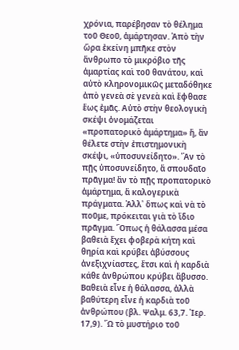χρόνια, παρέβησαν τὸ θέλημα τοῦ Θεοῦ, ἁμάρτησαν. Ἀπὸ τὴν ὥρα ἐκείνη μπῆκε στὸν ἄνθρωπο τὸ μικρόβιο τῆς ἁμαρτίας καὶ τοῦ θανάτου, καὶ αὐτὸ κληρονομικῶς μεταδόθηκε ἀπὸ γενεὰ σὲ γενεὰ καὶ ἔφθασε ἕως ἐμᾶς. Αὐτὸ στὴν θεολογικὴ σκέψι ὀνομάζεται «προπατορικὸ ἁμάρτημα» ἤ, ἂν θέλετε στὴν ἐπιστημονικὴ σκέψι, «ὑποσυνείδητο». Ἂν τὸ πῇς ὑποσυνείδητο, ἄ σπουδαῖο πρᾶγμα! ἂν τὸ πῇς προπατορικὸ ἁμάρτημα, ἄ καλογερικὰ πράγματα. Ἀλλ᾽ ὅπως καὶ νὰ τὸ ποῦμε, πρόκειται γιὰ τὸ ἴδιο πρᾶγμα. Ὅπως ἡ θάλασσα μέσα βαθειὰ ἔχει φοβερὰ κήτη καὶ θηρία καὶ κρύβει ἀβύσσους ἀνεξιχνίαστες, ἔτσι καὶ ἡ καρδιὰ κάθε ἀνθρώπου κρύβει ἄβυσσο. Βαθειὰ εἶνε ἡ θάλασσα, ἀλλὰ βαθύτερη εἶνε ἡ καρδιὰ τοῦ ἀνθρώπου (βλ. Ψαλμ. 63,7. Ἰερ. 17,9). Ὤ τὸ μυστήριο τοῦ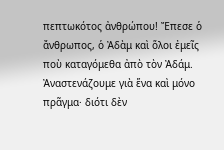πεπτωκότος ἀνθρώπου! Ἔπεσε ὁ ἄνθρωπος, ὁ Ἀδὰμ καὶ ὅλοι ἐμεῖς ποὺ καταγόμεθα ἀπὸ τὸν Ἀδάμ. Ἀναστενάζουμε γιὰ ἕνα καὶ μόνο πρᾶγμα· διότι δὲν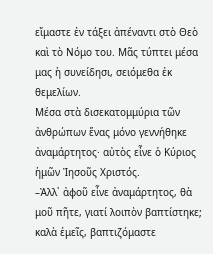εἴμαστε ἐν τάξει ἀπέναντι στὸ Θεὸ καὶ τὸ Νόμο του. Μᾶς τύπτει μέσα μας ἡ συνείδησι, σειόμεθα ἐκ θεμελίων.
Μέσα στὰ δισεκατομμύρια τῶν ἀνθρώπων ἕνας μόνο γεννήθηκε ἀναμάρτητος· αὐτὸς εἶνε ὁ Κύριος ἡμῶν Ἰησοῦς Χριστός.
–Ἀλλ᾽ ἀφοῦ εἶνε ἀναμάρτητος, θὰ μοῦ πῆτε, γιατί λοιπὸν βαπτίστηκε; καλὰ ἐμεῖς, βαπτιζόμαστε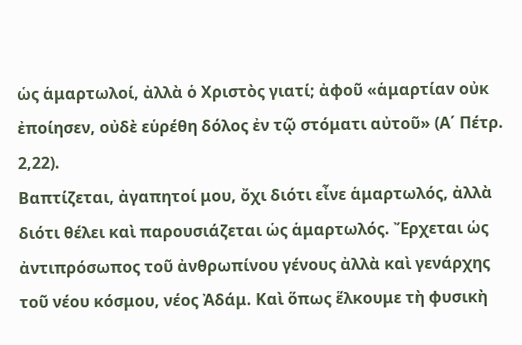ὡς ἁμαρτωλοί, ἀλλὰ ὁ Χριστὸς γιατί; ἀφοῦ «ἁμαρτίαν οὐκ ἐποίησεν, οὐδὲ εὑρέθη δόλος ἐν τῷ στόματι αὐτοῦ» (Α΄ Πέτρ. 2,22).
Βαπτίζεται, ἀγαπητοί μου, ὄχι διότι εἶνε ἁμαρτωλός, ἀλλὰ διότι θέλει καὶ παρουσιάζεται ὡς ἁμαρτωλός. Ἔρχεται ὡς ἀντιπρόσωπος τοῦ ἀνθρωπίνου γένους ἀλλὰ καὶ γενάρχης τοῦ νέου κόσμου, νέος Ἀδάμ. Καὶ ὅπως ἕλκουμε τὴ φυσικὴ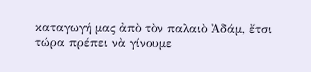καταγωγή μας ἀπὸ τὸν παλαιὸ Ἀδάμ, ἔτσι τώρα πρέπει νὰ γίνουμε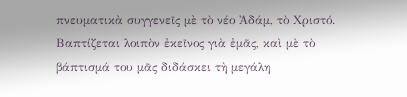πνευματικὰ συγγενεῖς μὲ τὸ νέο Ἀδάμ, τὸ Χριστό. Βαπτίζεται λοιπὸν ἐκεῖνος γιὰ ἐμᾶς, καὶ μὲ τὸ βάπτισμά του μᾶς διδάσκει τὴ μεγάλη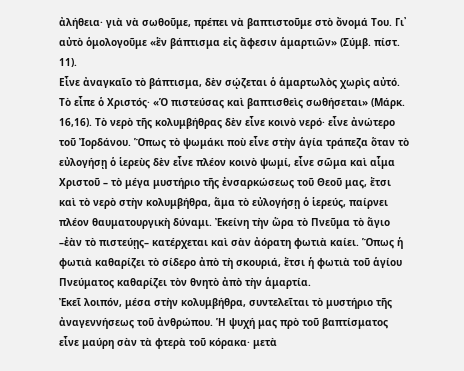ἀλήθεια· γιὰ νὰ σωθοῦμε, πρέπει νὰ βαπτιστοῦμε στὸ ὄνομά Του. Γι᾽ αὐτὸ ὁμολογοῦμε «ἓν βάπτισμα εἰς ἄφεσιν ἁμαρτιῶν» (Σύμβ. πίστ. 11).
Εἶνε ἀναγκαῖο τὸ βάπτισμα, δὲν σῴζεται ὁ ἁμαρτωλὸς χωρὶς αὐτό. Τὸ εἶπε ὁ Χριστός· «Ὁ πιστεύσας καὶ βαπτισθεὶς σωθήσεται» (Μάρκ. 16,16). Τὸ νερὸ τῆς κολυμβήθρας δὲν εἶνε κοινὸ νερό· εἶνε ἀνώτερο τοῦ Ἰορδάνου. Ὅπως τὸ ψωμάκι ποὺ εἶνε στὴν ἁγία τράπεζα ὅταν τὸ εὐλογήσῃ ὁ ἱερεὺς δὲν εἶνε πλέον κοινὸ ψωμί, εἶνε σῶμα καὶ αἷμα Χριστοῦ – τὸ μέγα μυστήριο τῆς ἐνσαρκώσεως τοῦ Θεοῦ μας, ἔτσι καὶ τὸ νερὸ στὴν κολυμβήθρα, ἅμα τὸ εὐλογήσῃ ὁ ἱερεύς, παίρνει πλέον θαυματουργικὴ δύναμι. Ἐκείνη τὴν ὥρα τὸ Πνεῦμα τὸ ἅγιο –ἐὰν τὸ πιστεύῃς– κατέρχεται καὶ σὰν ἀόρατη φωτιὰ καίει. Ὅπως ἡ φωτιὰ καθαρίζει τὸ σίδερο ἀπὸ τὴ σκουριά, ἔτσι ἡ φωτιὰ τοῦ ἁγίου Πνεύματος καθαρίζει τὸν θνητὸ ἀπὸ τὴν ἁμαρτία.
Ἐκεῖ λοιπόν, μέσα στὴν κολυμβήθρα, συντελεῖται τὸ μυστήριο τῆς ἀναγεννήσεως τοῦ ἀνθρώπου. Ἡ ψυχή μας πρὸ τοῦ βαπτίσματος εἶνε μαύρη σὰν τὰ φτερὰ τοῦ κόρακα· μετὰ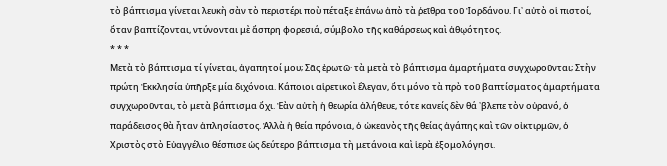τὸ βάπτισμα γίνεται λευκὴ σὰν τὸ περιστέρι ποὺ πέταξε ἐπάνω ἀπὸ τὰ ῥεῖθρα τοῦ Ἰορδάνου. Γι᾽ αὐτὸ οἱ πιστοί, ὅταν βαπτίζονται, ντύνονται μὲ ἄσπρη φορεσιά, σύμβολο τῆς καθάρσεως καὶ ἀθῳότητος.
* * *
Μετὰ τὸ βάπτισμα τί γίνεται, ἀγαπητοί μου; Σᾶς ἐρωτῶ· τὰ μετὰ τὸ βάπτισμα ἁμαρτήματα συγχωροῦνται; Στὴν πρώτη Ἐκκλησία ὑπῆρξε μία διχόνοια. Κάποιοι αἱρετικοὶ ἔλεγαν, ὅτι μόνο τὰ πρὸ τοῦ βαπτίσματος ἁμαρτήματα συγχωροῦνται, τὸ μετὰ βάπτισμα ὄχι. Ἐὰν αὐτὴ ἡ θεωρία ἀλήθευε, τότε κανείς δὲν θά ᾽βλεπε τὸν οὐρανό, ὁ παράδεισος θὰ ἦταν ἀπλησίαστος. Ἀλλὰ ἡ θεία πρόνοια, ὁ ὠκεανὸς τῆς θείας ἀγάπης καὶ τῶν οἰκτιρμῶν, ὁ Χριστὸς στὸ Εὐαγγέλιο θέσπισε ὡς δεύτερο βάπτισμα τὴ μετάνοια καὶ ἱερὰ ἐξομολόγησι.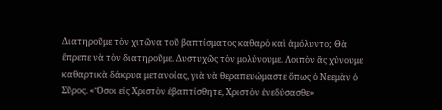Διατηροῦμε τὸν χιτῶνα τοῦ βαπτίσματος καθαρὸ καὶ ἀμόλυντο; Θὰ ἔπρεπε νὰ τὸν διατηροῦμε. Δυστυχῶς τὸν μολύνουμε. Λοιπὸν ἂς χύνουμε καθαρτικὰ δάκρυα μετανοίας, γιὰ νὰ θεραπευώμαστε ὅπως ὁ Νεεμὰν ὁ Σῦρος. «Ὅσοι εἰς Χριστὸν ἐβαπτίσθητε, Χριστὸν ἐνεδύσασθε»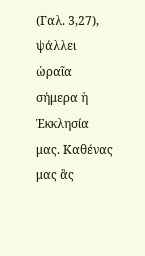(Γαλ. 3,27), ψάλλει ὡραῖα σήμερα ἡ Ἐκκλησία μας. Καθένας μας ἂς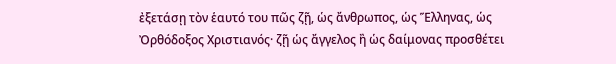ἐξετάσῃ τὸν ἑαυτό του πῶς ζῇ, ὡς ἄνθρωπος, ὡς Ἕλληνας, ὡς Ὀρθόδοξος Χριστιανός· ζῇ ὡς ἄγγελος ἢ ὡς δαίμονας προσθέτει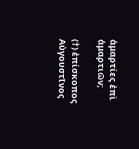ἁμαρτίες ἐπὶ ἁμαρτιῶν;

(†) ἐπίσκοπος Αὐγουστῖνος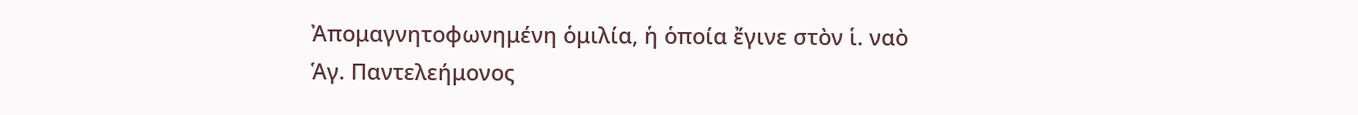Ἀπομαγνητοφωνημένη ὁμιλία, ἡ ὁποία ἔγινε στὸν ἱ. ναὸ Ἁγ. Παντελεήμονος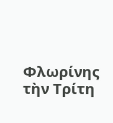Φλωρίνης τὴν Τρίτη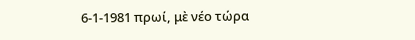6-1-1981 πρωί, μὲ νέο τώρα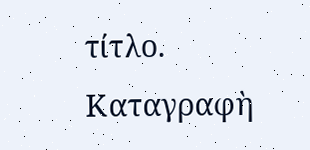τίτλο. Καταγραφὴ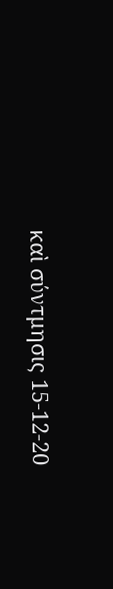καὶ σύντμησις 15-12-20